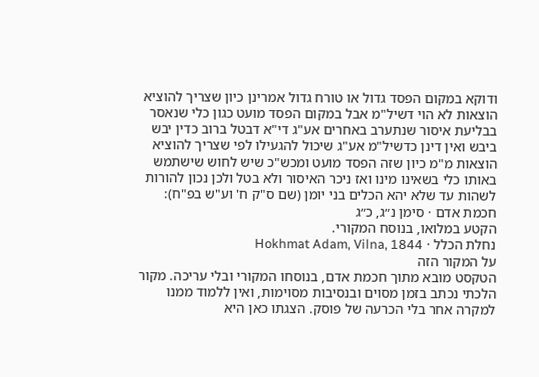ודוקא במקום הפסד גדול או טורח גדול אמרינן כיון שצריך להוציא הוצאות לא הוי דשיל"מ אבל במקום הפסד מועט כגון כלי שנאסר בבליעת איסור שנתערב באחרים אע"ג די"א דבטל ברוב כדין יבש ביבש ואין דינן כדשיל"מ אע"ג שיכול להגעילו לפי שצריך להוציא הוצאות מ"מ כיון שזה הפסד מועט ומכש"כ שיש לחוש שישתמש באותו כלי בשאינו מינו ואז ניכר האיסור ולא בטל ולכן נכון להורות לשהות עד שלא יהא הכלים בני יומן (שם ס"ק ח' וע"ש בפ"ח):
חכמת אדם · סימן נ״ג, כ״ג
הקטע במלואו, בנוסח המקורי.
נחלת הכלל · Hokhmat Adam, Vilna, 1844
על המקור הזה
הטקסט מובא מתוך חכמת אדם, בנוסחו המקורי ובלי עריכה. מקור הלכתי נכתב בזמן מסוים ובנסיבות מסוימות, ואין ללמוד ממנו למקרה אחר בלי הכרעה של פוסק. הצגתו כאן היא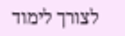לצורך לימוד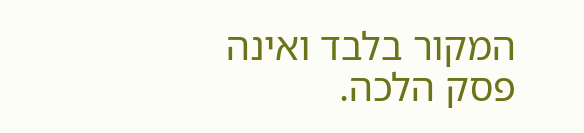המקור בלבד ואינה פסק הלכה.